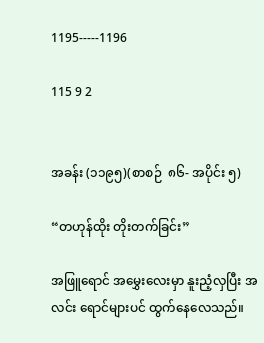1195-----1196

115 9 2


အခန်း (၁၁၉၅)(စာစဉ်  ၈၆- အပိုင်း ၅)

“တဟုန်ထိုး တိုးတက်ခြင်း”

အဖြူရောင် အမွှေးလေးမှာ နူးညံ့လှပြီး အလင်း ရောင်များပင် ထွက်နေလေသည်။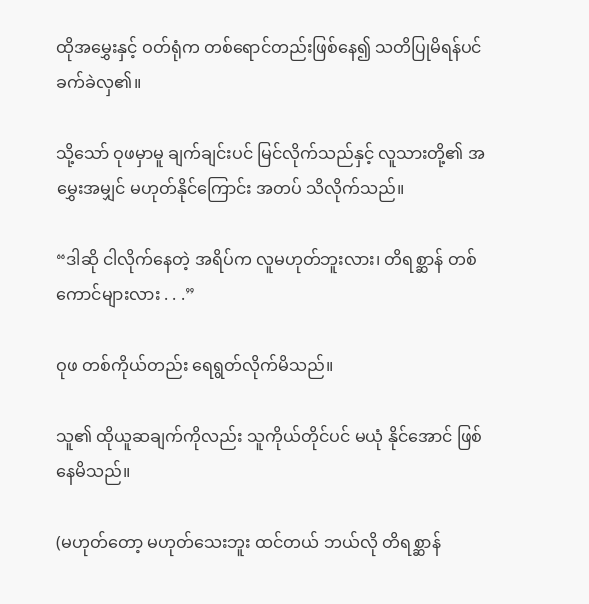ထိုအမွှေးနှင့် ဝတ်ရုံက တစ်ရောင်တည်းဖြစ်နေ၍ သတိပြုမိရန်ပင် ခက်ခဲလှ၏။

သို့သော် ဝုဖမှာမူ ချက်ချင်းပင် မြင်လိုက်သည်နှင့် လူသားတို့၏ အမွှေးအမျှင် မဟုတ်နိုင်ကြောင်း အတပ် သိလိုက်သည်။

“ဒါဆို ငါလိုက်နေတဲ့ အရိပ်က လူမဟုတ်ဘူးလား၊ တိရစ္ဆာန် တစ်ကောင်များလား . . .”

ဝုဖ တစ်ကိုယ်တည်း ရေရွတ်လိုက်မိသည်။

သူ၏ ထိုယူဆချက်ကိုလည်း သူကိုယ်တိုင်ပင် မယုံ နိုင်အောင် ဖြစ်နေမိသည်။

(မဟုတ်တော့ မဟုတ်သေးဘူး ထင်တယ် ဘယ်လို တိရစ္ဆာန်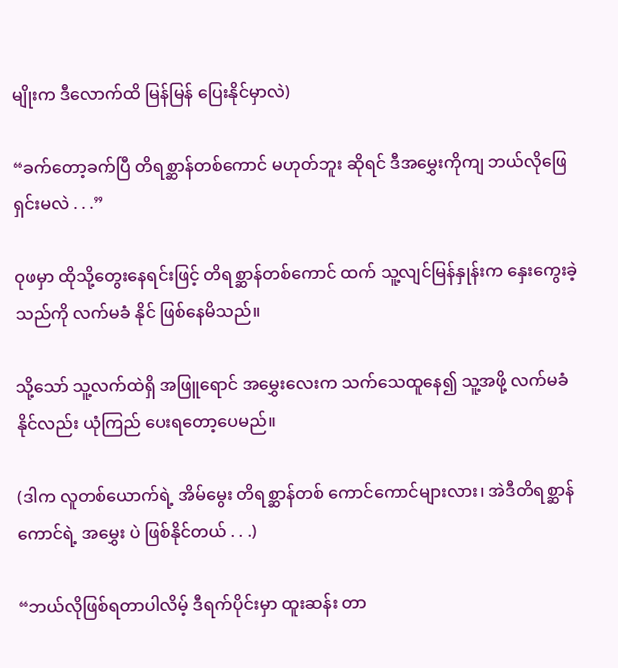မျိုးက ဒီလောက်ထိ မြန်မြန် ပြေးနိုင်မှာလဲ)

“ခက်တော့ခက်ပြီ တိရစ္ဆာန်တစ်ကောင် မဟုတ်ဘူး ဆိုရင် ဒီအမွှေးကိုကျ ဘယ်လိုဖြေရှင်းမလဲ . . .”

ဝုဖမှာ ထိုသို့တွေးနေရင်းဖြင့် တိရစ္ဆာန်တစ်ကောင် ထက် သူ့လျင်မြန်နှုန်းက နှေးကွေးခဲ့သည်ကို လက်မခံ နိုင် ဖြစ်နေမိသည်။

သို့သော် သူ့လက်ထဲရှိ အဖြူရောင် အမွှေးလေးက သက်သေထူနေ၍ သူ့အဖို့ လက်မခံနိုင်လည်း ယုံကြည် ပေးရတော့ပေမည်။

(ဒါက လူတစ်ယောက်ရဲ့ အိမ်မွေး တိရစ္ဆာန်တစ် ကောင်ကောင်များလား၊ အဲဒီတိရစ္ဆာန်ကောင်ရဲ့ အမွှေး ပဲ ဖြစ်နိုင်တယ် . . .)

“ဘယ်လိုဖြစ်ရတာပါလိမ့် ဒီရက်ပိုင်းမှာ ထူးဆန်း တာ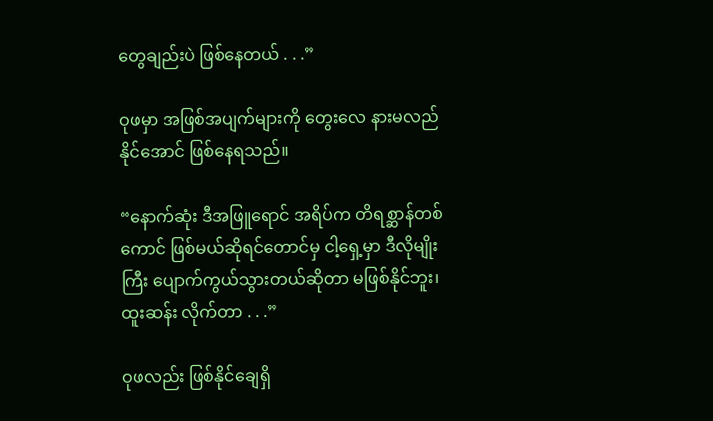တွေချည်းပဲ ဖြစ်နေတယ် . . .”

ဝုဖမှာ အဖြစ်အပျက်များကို တွေးလေ နားမလည် နိုင်အောင် ဖြစ်နေရသည်။

“နောက်ဆုံး ဒီအဖြူရောင် အရိပ်က တိရစ္ဆာန်တစ် ကောင် ဖြစ်မယ်ဆိုရင်တောင်မှ ငါ့ရှေ့မှာ ဒီလိုမျိုးကြီး ပျောက်ကွယ်သွားတယ်ဆိုတာ မဖြစ်နိုင်ဘူး၊ ထူးဆန်း လိုက်တာ . . .”

ဝုဖလည်း ဖြစ်နိုင်ချေရှိ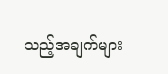သည့်အချက်များ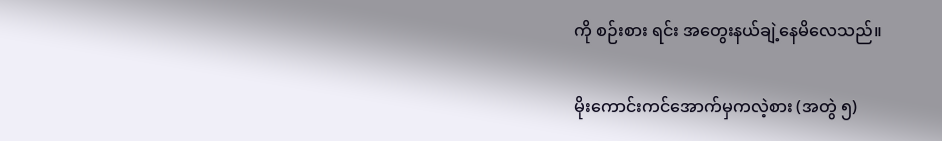ကို စဉ်းစား ရင်း အတွေးနယ်ချဲ့နေမိလေသည်။

မိုးကောင်းကင်အောက်မှကလဲ့စား (အတွဲ ၅)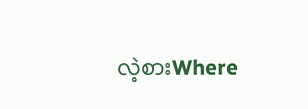လဲ့စားWhere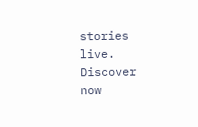stories live. Discover now